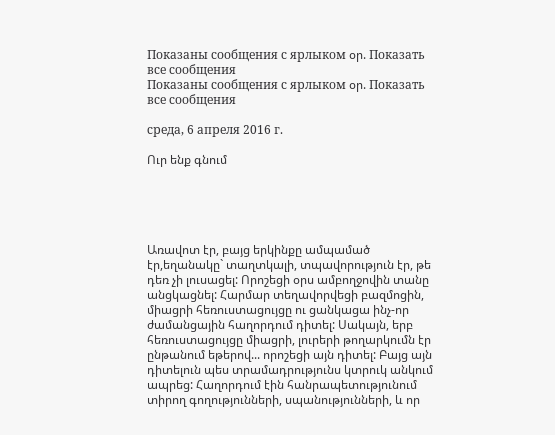Показаны сообщения с ярлыком օր. Показать все сообщения
Показаны сообщения с ярлыком օր. Показать все сообщения

среда, 6 апреля 2016 г.

Ուր ենք գնում





Առավոտ էր, բայց երկինքը ամպամած էր,եղանակը` տաղտկալի, տպավորություն էր, թե դեռ չի լուսացել: Որոշեցի օրս ամբողջովին տանը անցկացնել: Հարմար տեղավորվեցի բազմոցին, միացրի հեռուստացույցը ու ցանկացա ինչ-որ ժամանցային հաղորդում դիտել: Սակայն, երբ հեռուստացույցը միացրի, լուրերի թողարկումն էր ընթանում եթերով... որոշեցի այն դիտել: Բայց այն դիտելուն պես տրամադրությունս կտրուկ անկում ապրեց: Հաղորդում էին հանրապետությունում տիրող գողությունների, սպանությունների, և որ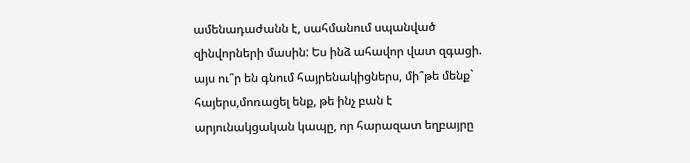ամենադաժանն է, սահմանում սպանված զինվորների մասին: Ես ինձ ահավոր վատ զգացի. այս ու՞ր են գնում հայրենակիցներս, մի՞թե մենք` հայերս,մոռացել ենք, թե ինչ բան է արյունակցական կապը, որ հարազատ եղբայրը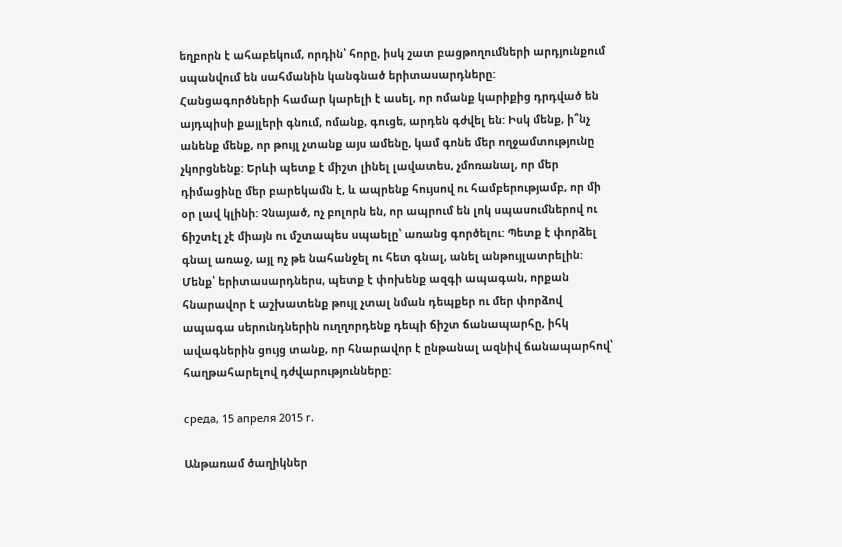եղբորն է ահաբեկում, որդին՝ հորը, իսկ շատ բացթողումների արդյունքում սպանվում են սահմանին կանգնած երիտասարդները:
Հանցագործների համար կարելի է ասել, որ ոմանք կարիքից դրդված են այդպիսի քայլերի գնում, ոմանք, գուցե, արդեն գժվել են: Իսկ մենք, ի՞նչ անենք մենք, որ թույլ չտանք այս ամենը, կամ գոնե մեր ողջամտությունը չկորցնենք: Երևի պետք է միշտ լինել լավատես, չմոռանալ, որ մեր դիմացինը մեր բարեկամն է, և ապրենք հույսով ու համբերությամբ, որ մի օր լավ կլինի: Չնայած, ոչ բոլորն են, որ ապրում են լոկ սպասումներով ու ճիշտէլ չէ միայն ու մշտապես սպաելը՝ առանց գործելու: Պետք է փորձել գնալ առաջ, այլ ոչ թե նահանջել ու հետ գնալ, անել անթույլատրելին: Մենք՝ երիտասարդներս, պետք է փոխենք ազգի ապագան, որքան հնարավոր է աշխատենք թույլ չտալ նման դեպքեր ու մեր փորձով ապագա սերունդներին ուղղորդենք դեպի ճիշտ ճանապարհը, իհկ ավագներին ցույց տանք, որ հնարավոր է ընթանալ ազնիվ ճանապարհով՝ հաղթահարելով դժվարությունները:

среда, 15 апреля 2015 г.

Անթառամ ծաղիկներ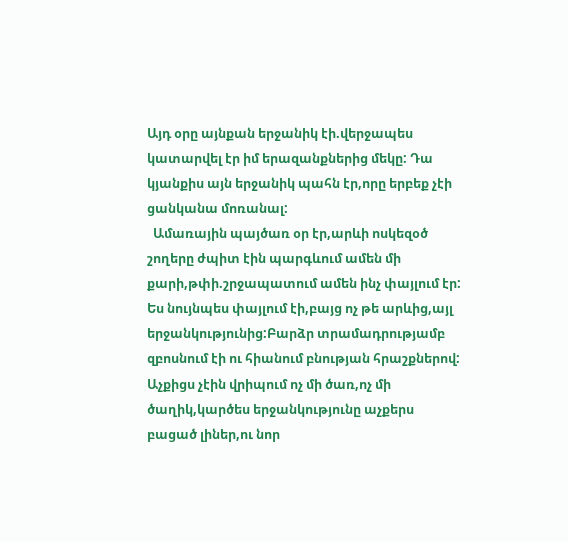Այդ օրը այնքան երջանիկ էի.վերջապես կատարվել էր իմ երազանքներից մեկը: Դա կյանքիս այն երջանիկ պահն էր,որը երբեք չէի ցանկանա մոռանալ:
  Ամառային պայծառ օր էր,արևի ոսկեզօծ շողերը ժպիտ էին պարգևում ամեն մի քարի,թփի.շրջապատում ամեն ինչ փայլում էր: Ես նույնպես փայլում էի,բայց ոչ թե արևից,այլ երջանկությունից:Բարձր տրամադրությամբ զբոսնում էի ու հիանում բնության հրաշքներով: Աչքիցս չէին վրիպում ոչ մի ծառ,ոչ մի ծաղիկ,կարծես երջանկությունը աչքերս բացած լիներ,ու նոր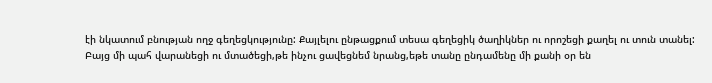էի նկատում բնության ողջ գեղեցկությունը: Քայլելու ընթացքում տեսա գեղեցիկ ծաղիկներ ու որոշեցի քաղել ու տուն տանել: Բայց մի պահ վարանեցի ու մտածեցի,թե ինչու ցավեցնեմ նրանց,եթե տանը ընդամենը մի քանի օր են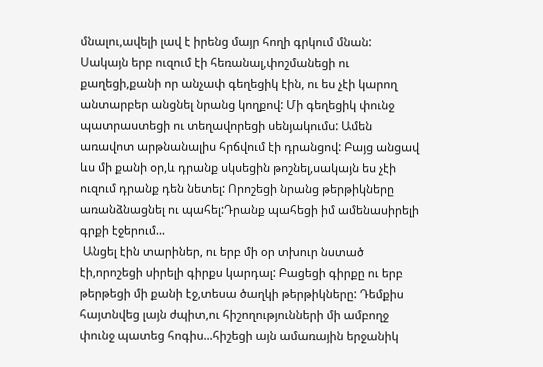մնալու,ավելի լավ է իրենց մայր հողի գրկում մնան: Սակայն երբ ուզում էի հեռանալ,փոշմանեցի ու քաղեցի,քանի որ անչափ գեղեցիկ էին, ու ես չէի կարող անտարբեր անցնել նրանց կողքով: Մի գեղեցիկ փունջ պատրաստեցի ու տեղավորեցի սենյակումս: Ամեն առավոտ արթնանալիս հրճվում էի դրանցով: Բայց անցավ ևս մի քանի օր,և դրանք սկսեցին թոշնել,սակայն ես չէի ուզում դրանք դեն նետել: Որոշեցի նրանց թերթիկները առանձնացնել ու պահել:Դրանք պահեցի իմ ամենասիրելի գրքի էջերում...
 Անցել էին տարիներ, ու երբ մի օր տխուր նստած էի,որոշեցի սիրելի գիրքս կարդալ: Բացեցի գիրքը ու երբ թերթեցի մի քանի էջ,տեսա ծաղկի թերթիկները: Դեմքիս հայտնվեց լայն ժպիտ,ու հիշողությունների մի ամբողջ փունջ պատեց հոգիս...հիշեցի այն ամառային երջանիկ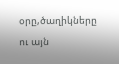օրը,ծաղիկները ու այն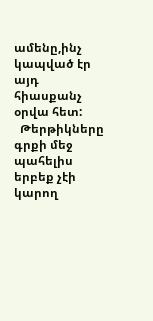ամենը,ինչ կապված էր այդ հիասքանչ օրվա հետ:
  Թերթիկները գրքի մեջ պահելիս երբեք չէի կարող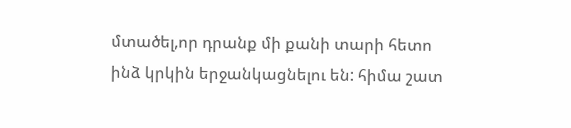մտածել,որ դրանք մի քանի տարի հետո ինձ կրկին երջանկացնելու են: հիմա շատ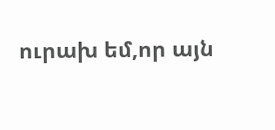ուրախ եմ,որ այն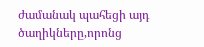ժամանակ պահեցի այդ ծաղիկները,որոնց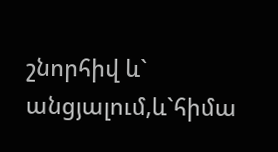շնորհիվ և` անցյալում,և`հիմա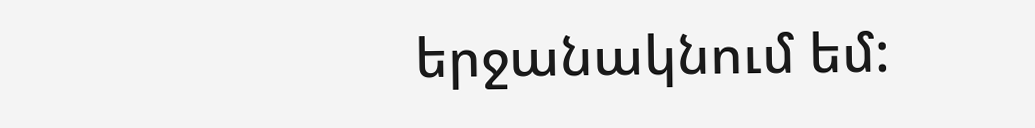երջանակնում եմ: